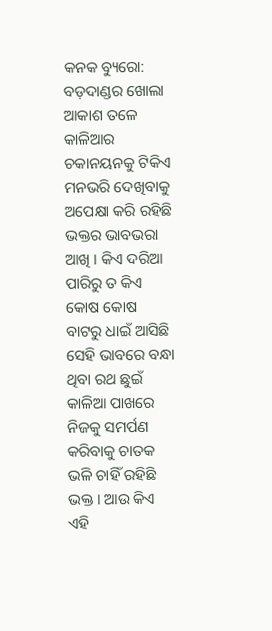କନକ ବ୍ୟୁରୋ: ବଡ଼ଦାଣ୍ଡର ଖୋଲା ଆକାଶ ତଳେ କାଳିଆର ଚକାନୟନକୁ ଟିକିଏ ମନଭରି ଦେଖିବାକୁ ଅପେକ୍ଷା କରି ରହିଛି ଭକ୍ତର ଭାବଭରା ଆଖି । କିଏ ଦରିଆ ପାରିରୁ ତ କିଏ କୋଷ କୋଷ ବାଟରୁ ଧାଇଁ ଆସିଛି ସେହି ଭାବରେ ବନ୍ଧା ଥିବା ରଥ ଛୁଇଁ କାଳିଆ ପାଖରେ ନିଜକୁ ସମର୍ପଣ କରିବାକୁ ଚାତକ ଭଳି ଚାହିଁ ରହିଛି ଭକ୍ତ । ଆଉ କିଏ ଏହି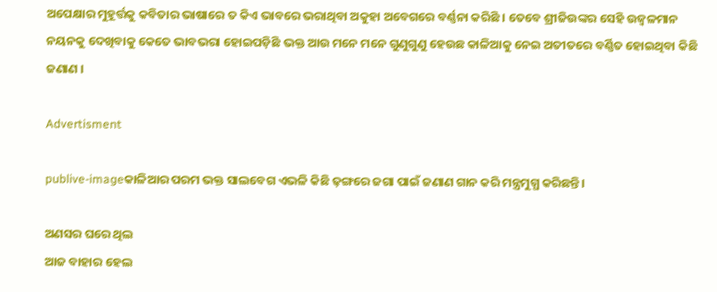ଅପେକ୍ଷାର ମୁହୂର୍ତ୍ତକୁ କବିତାର ଭାଷାରେ ତ କିଏ ଭାବରେ ଭରାଥିବା ଅକୁହା ଅବେଗରେ ବର୍ଣ୍ଣନା କରିଛି । ତେବେ ଶ୍ରୀଜିଉଙ୍କର ସେହି ଉଜ୍ୱଳମାନ ନୟନକୁ ଦେଖିବାକୁ କେତେ ଭାବଭରା ହୋଇପଡ଼ିଛି ଭକ୍ତ ଆଉ ମନେ ମନେ ଗୁଣୁଗୁଣୁ ହେଉଛ କାଳିଆକୁ ନେଇ ଅତୀତରେ ବର୍ଣ୍ଣିତ ହୋଇଥିବା କିଛି ଜଣାଣ ।

Advertisment

publive-imageକାଳିଆର ପରମ ଭକ୍ତ ସାଲବେଗ ଏଭଳି କିଛି ଢ଼ଙ୍ଗରେ ଜଗା ପାଇଁ ଜଣାଣ ଗାନ କରି ମନ୍ତ୍ରମୁଗ୍ଧ କରିଛନ୍ତି ।

ଅଣସର ଘରେ ଥିଲ
ଆଜ ବାହାର ହେଲ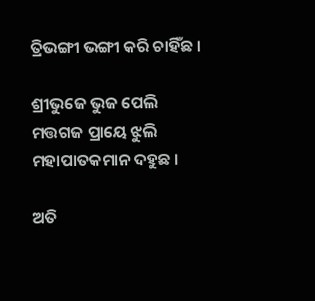ତ୍ରିଭଙ୍ଗୀ ଭଙ୍ଗୀ କରି ଚାହିଁଛ ।

ଶ୍ରୀଭୁଜେ ଭୁଜ ପେଲି
ମତ୍ତଗଜ ପ୍ରାୟେ ଝୁଲି
ମହାପାତକମାନ ଦହୁଛ ।

ଅତି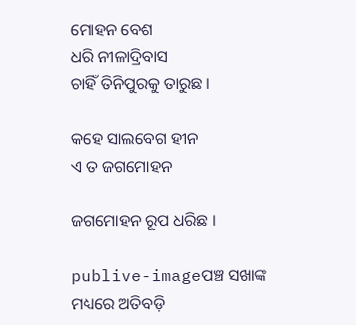ମୋହନ ବେଶ
ଧରି ନୀଳାଦ୍ରିବାସ
ଚାହିଁ ତିନିପୁରକୁ ତାରୁଛ ।

କହେ ସାଲବେଗ ହୀନ
ଏ ତ ଜଗମୋହନ

ଜଗମୋହନ ରୂପ ଧରିଛ ।

publive-imageପଞ୍ଚ ସଖାଙ୍କ ମଧ୍ୟରେ ଅତିବଡ଼ି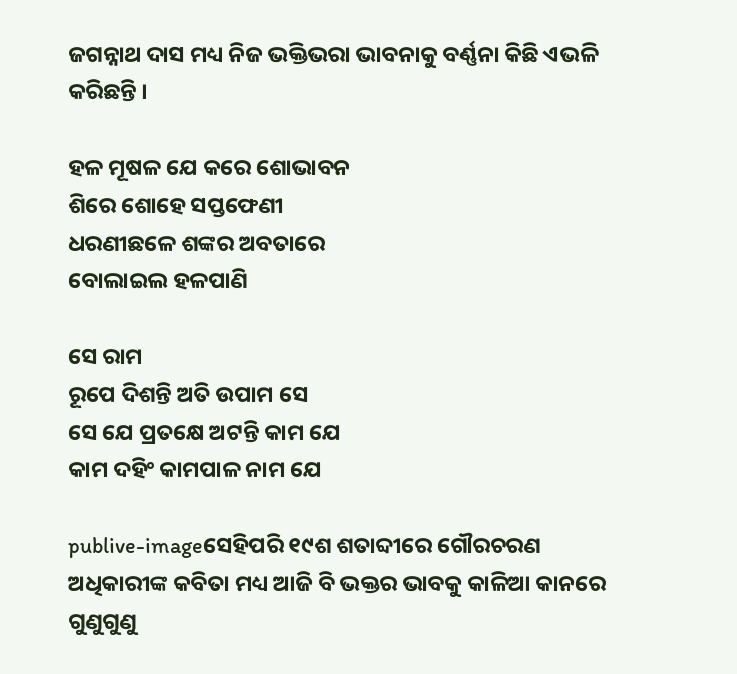ଜଗନ୍ନାଥ ଦାସ ମଧ୍ୟ ନିଜ ଭକ୍ତିଭରା ଭାବନାକୁ ବର୍ଣ୍ଣନା କିଛି ଏଭଳି କରିଛନ୍ତି ।

ହଳ ମୂଷଳ ଯେ କରେ ଶୋଭାବନ
ଶିରେ ଶୋହେ ସପ୍ତଫେଣୀ
ଧରଣୀଛଳେ ଶଙ୍କର ଅବତାରେ
ବୋଲାଇଲ ହଳପାଣି

ସେ ରାମ
ରୂପେ ଦିଶନ୍ତି ଅତି ଉପାମ ସେ
ସେ ଯେ ପ୍ରତକ୍ଷେ ଅଟନ୍ତି କାମ ଯେ
କାମ ଦହିଂ କାମପାଳ ନାମ ଯେ

publive-imageସେହିପରି ୧୯ଶ ଶତାବ୍ଦୀରେ ଗୌରଚରଣ ଅଧିକାରୀଙ୍କ କବିତା ମଧ୍ୟ ଆଜି ବି ଭକ୍ତର ଭାବକୁ କାଳିଆ କାନରେ ଗୁଣୁଗୁଣୁ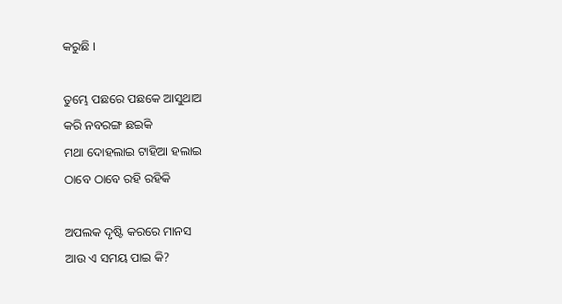କରୁଛି ।

ତୁମ୍ଭେ ପଛରେ ପଛକେ ଆସୁଥାଅ
କରି ନବରଙ୍ଗ ଛଇକି
ମଥା ଦୋହଲାଇ ଟାହିଆ ହଲାଇ
ଠାବେ ଠାବେ ରହି ରହିକି

ଅପଲକ ଦୃଷ୍ଟି କରରେ ମାନସ
ଆଉ ଏ ସମୟ ପାଇ କି?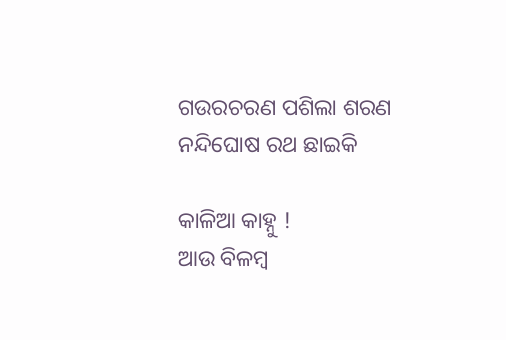ଗଉରଚରଣ ପଶିଲା ଶରଣ
ନନ୍ଦିଘୋଷ ରଥ ଛାଇକି

କାଳିଆ କାହ୍ନୁ !
ଆଉ ବିଳମ୍ବ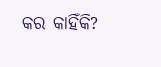କର କାହିଁକି?